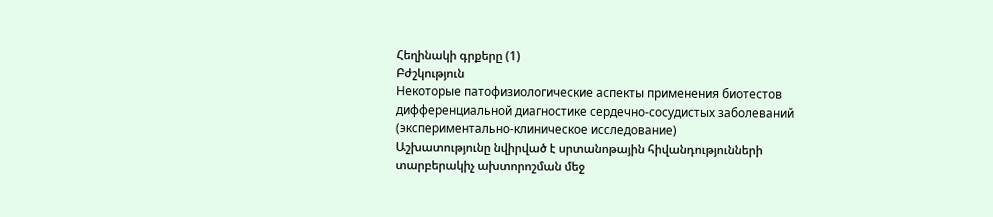Հեղինակի գրքերը (1)
Բժշկություն
Некоторые патофизиологические аспекты применения биотестов дифференциальной диагностике сердечно-сосудистых заболеваний (экспериментально-клиническое исследование)
Աշխատությունը նվիրված է սրտանոթային հիվանդությունների տարբերակիչ ախտորոշման մեջ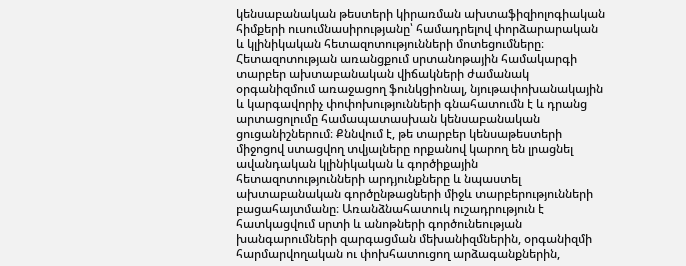կենսաբանական թեստերի կիրառման ախտաֆիզիոլոգիական հիմքերի ուսումնասիրությանը՝ համադրելով փորձարարական և կլինիկական հետազոտությունների մոտեցումները։ Հետազոտության առանցքում սրտանոթային համակարգի տարբեր ախտաբանական վիճակների ժամանակ օրգանիզմում առաջացող ֆունկցիոնալ, նյութափոխանակային և կարգավորիչ փոփոխությունների գնահատումն է և դրանց արտացոլումը համապատասխան կենսաբանական ցուցանիշներում։ Քննվում է, թե տարբեր կենսաթեստերի միջոցով ստացվող տվյալները որքանով կարող են լրացնել ավանդական կլինիկական և գործիքային հետազոտությունների արդյունքները և նպաստել ախտաբանական գործընթացների միջև տարբերությունների բացահայտմանը։ Առանձնահատուկ ուշադրություն է հատկացվում սրտի և անոթների գործունեության խանգարումների զարգացման մեխանիզմներին, օրգանիզմի հարմարվողական ու փոխհատուցող արձագանքներին,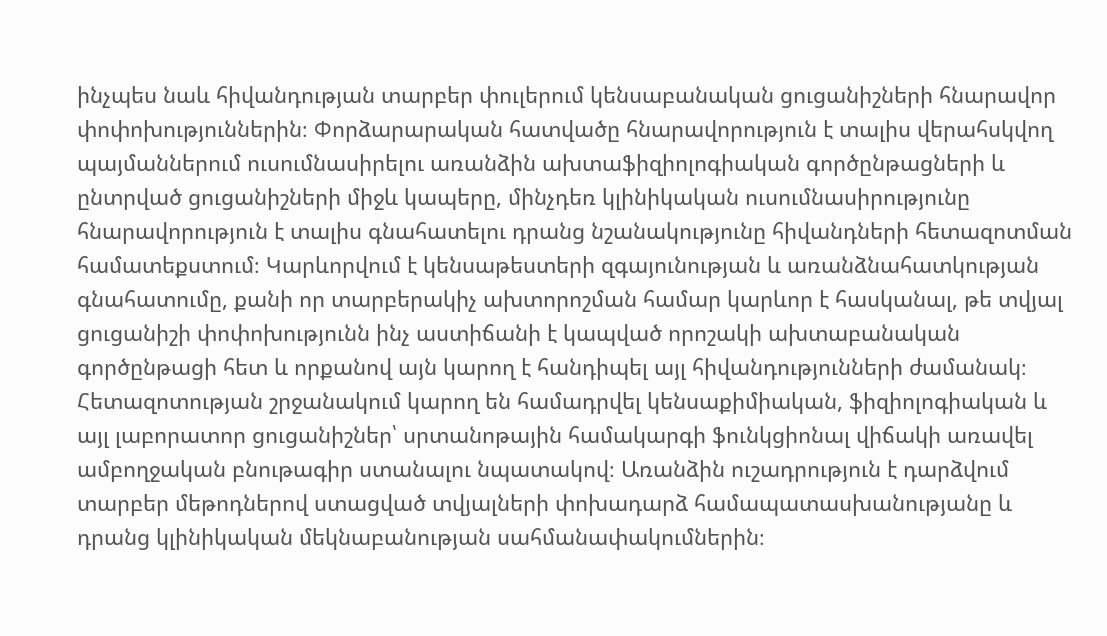ինչպես նաև հիվանդության տարբեր փուլերում կենսաբանական ցուցանիշների հնարավոր փոփոխություններին։ Փորձարարական հատվածը հնարավորություն է տալիս վերահսկվող պայմաններում ուսումնասիրելու առանձին ախտաֆիզիոլոգիական գործընթացների և ընտրված ցուցանիշների միջև կապերը, մինչդեռ կլինիկական ուսումնասիրությունը հնարավորություն է տալիս գնահատելու դրանց նշանակությունը հիվանդների հետազոտման համատեքստում։ Կարևորվում է կենսաթեստերի զգայունության և առանձնահատկության գնահատումը, քանի որ տարբերակիչ ախտորոշման համար կարևոր է հասկանալ, թե տվյալ ցուցանիշի փոփոխությունն ինչ աստիճանի է կապված որոշակի ախտաբանական գործընթացի հետ և որքանով այն կարող է հանդիպել այլ հիվանդությունների ժամանակ։ Հետազոտության շրջանակում կարող են համադրվել կենսաքիմիական, ֆիզիոլոգիական և այլ լաբորատոր ցուցանիշներ՝ սրտանոթային համակարգի ֆունկցիոնալ վիճակի առավել ամբողջական բնութագիր ստանալու նպատակով։ Առանձին ուշադրություն է դարձվում տարբեր մեթոդներով ստացված տվյալների փոխադարձ համապատասխանությանը և դրանց կլինիկական մեկնաբանության սահմանափակումներին։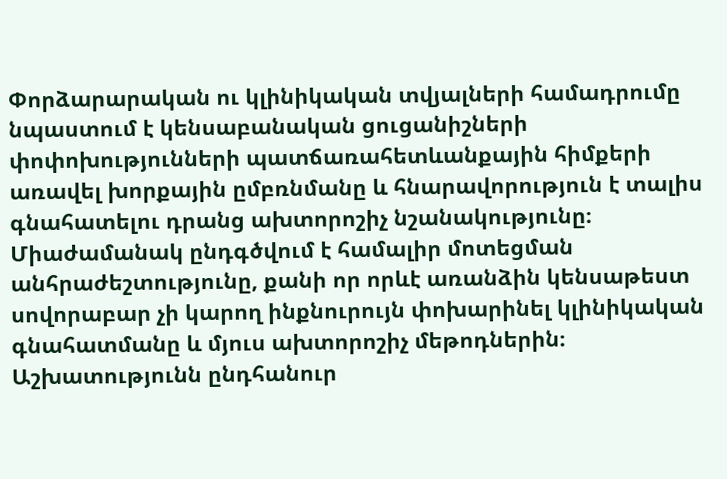Փորձարարական ու կլինիկական տվյալների համադրումը նպաստում է կենսաբանական ցուցանիշների փոփոխությունների պատճառահետևանքային հիմքերի առավել խորքային ըմբռնմանը և հնարավորություն է տալիս գնահատելու դրանց ախտորոշիչ նշանակությունը։ Միաժամանակ ընդգծվում է համալիր մոտեցման անհրաժեշտությունը, քանի որ որևէ առանձին կենսաթեստ սովորաբար չի կարող ինքնուրույն փոխարինել կլինիկական գնահատմանը և մյուս ախտորոշիչ մեթոդներին։ Աշխատությունն ընդհանուր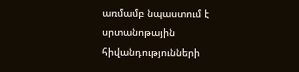առմամբ նպաստում է սրտանոթային հիվանդությունների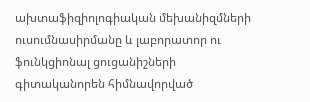ախտաֆիզիոլոգիական մեխանիզմների ուսումնասիրմանը և լաբորատոր ու ֆունկցիոնալ ցուցանիշների գիտականորեն հիմնավորված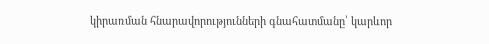կիրառման հնարավորությունների գնահատմանը՝ կարևոր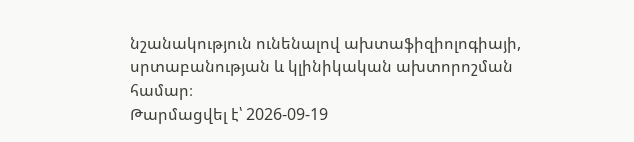նշանակություն ունենալով ախտաֆիզիոլոգիայի, սրտաբանության և կլինիկական ախտորոշման համար։
Թարմացվել է՝ 2026-09-19